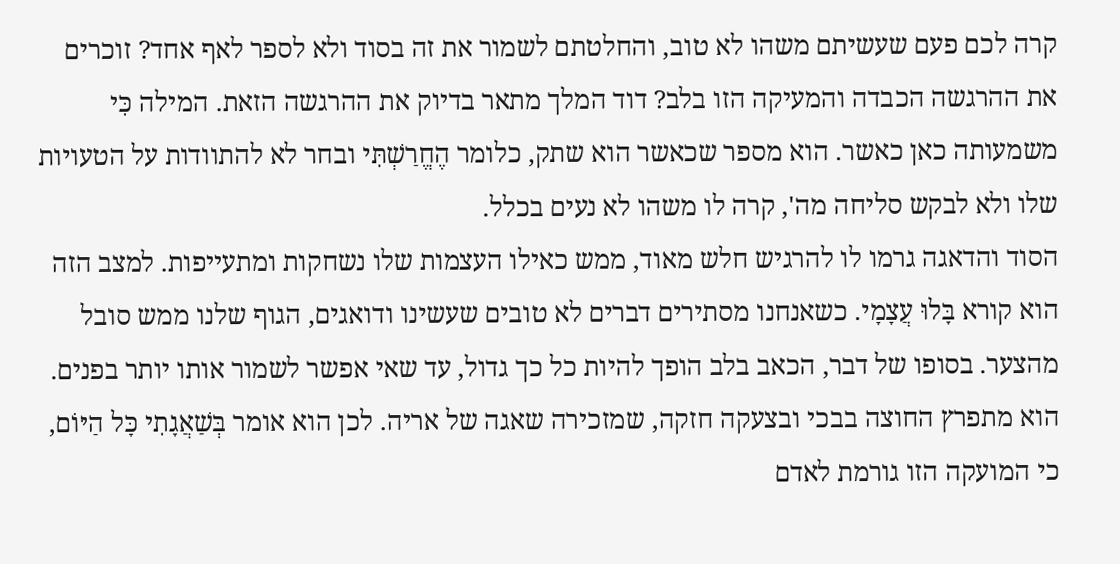קרה לכם פעם שעשיתם משהו לא טוב, והחלטתם לשמור את זה בסוד ולא לספר לאף אחד? זוכרים את ההרגשה הכבדה והמעיקה הזו בלב? דוד המלך מתאר בדיוק את ההרגשה הזאת. המילה כִּי משמעותה כאן כאשר. הוא מספר שכאשר הוא שתק, כלומר הֶחֱרַשְׁתִּי ובחר לא להתוודות על הטעויות שלו ולא לבקש סליחה מה', קרה לו משהו לא נעים בכלל.
הסוד והדאגה גרמו לו להרגיש חלש מאוד, ממש כאילו העצמות שלו נשחקות ומתעייפות. למצב הזה הוא קורא בָּלוּ עֲצָמָי. כשאנחנו מסתירים דברים לא טובים שעשינו ודואגים, הגוף שלנו ממש סובל מהצער. בסופו של דבר, הכאב בלב הופך להיות כל כך גדול, עד שאי אפשר לשמור אותו יותר בפנים. הוא מתפרץ החוצה בבכי ובצעקה חזקה, שמזכירה שאגה של אריה. לכן הוא אומר בְּשַׁאֲגָתִי כָּל הַיּוֹם, כי המועקה הזו גורמת לאדם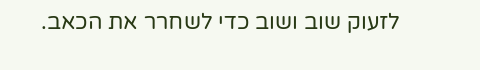לזעוק שוב ושוב כדי לשחרר את הכאב.